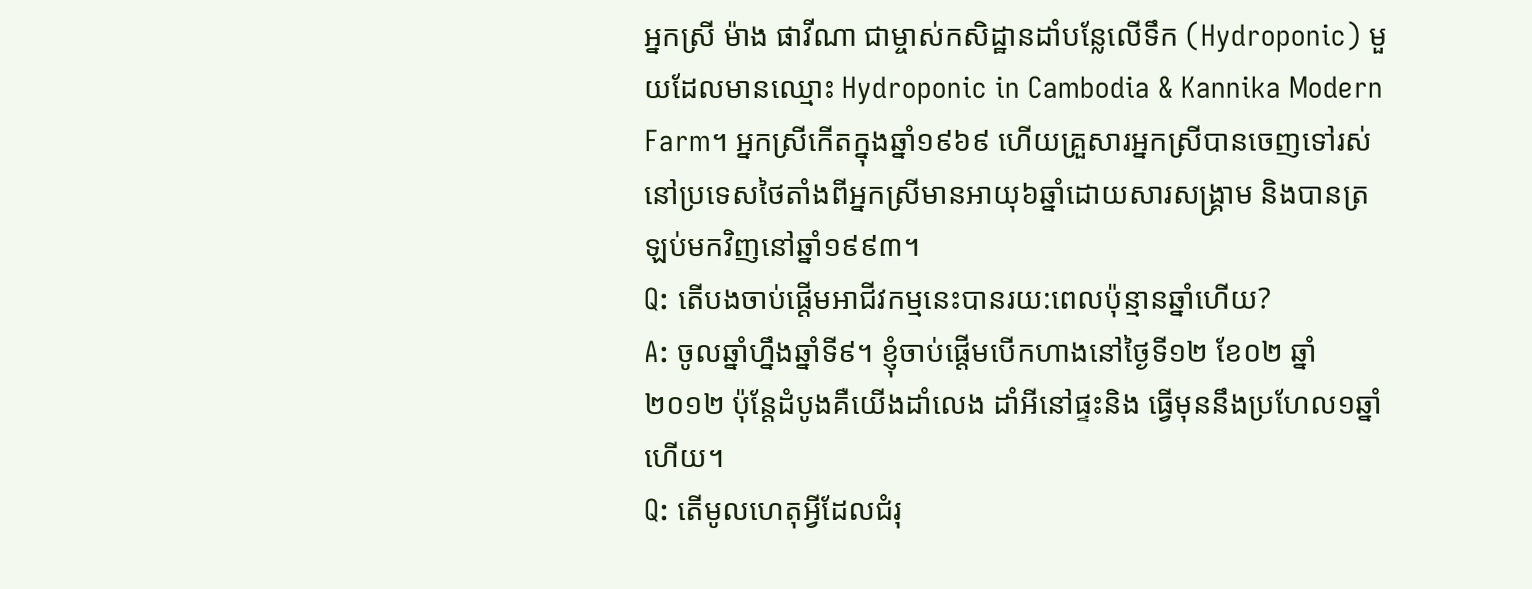អ្នកស្រី ម៉ាង ផាវីណា ជាម្ចាស់កសិដ្ឋានដាំបន្លែលើទឹក (Hydroponic) មួយដែលមានឈ្មោះ Hydroponic in Cambodia & Kannika Modern Farm។ អ្នកស្រីកើតក្នុងឆ្នាំ១៩៦៩ ហើយគ្រួសារអ្នកស្រីបានចេញទៅរស់នៅប្រទេសថៃតាំងពីអ្នកស្រីមានអាយុ៦ឆ្នាំដោយសារសង្គ្រាម និងបានត្រឡប់មកវិញនៅឆ្នាំ១៩៩៣។
Q: តើបងចាប់ផ្ដើមអាជីវកម្មនេះបានរយ:ពេលប៉ុន្មានឆ្នាំហើយ?
A: ចូលឆ្នាំហ្នឹងឆ្នាំទី៩។ ខ្ញុំចាប់ផ្ដើមបើកហាងនៅថ្ងៃទី១២ ខែ០២ ឆ្នាំ២០១២ ប៉ុន្តែដំបូងគឺយើងដាំលេង ដាំអីនៅផ្ទះនិង ធ្វើមុននឹងប្រហែល១ឆ្នាំហើយ។
Q: តើមូលហេតុអ្វីដែលជំរុ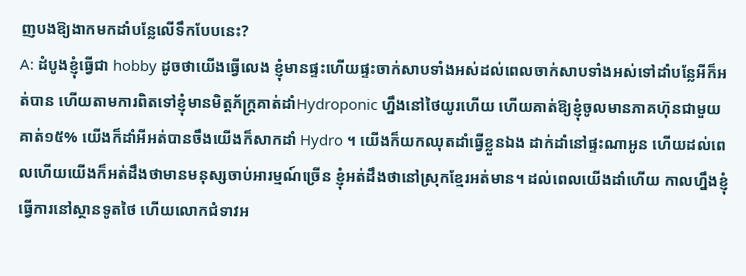ញបងឱ្យងាកមកដាំបន្លែលើទឹកបែបនេះ?
A: ដំបូងខ្ញុំធ្វើជា hobby ដូចថាយើងធ្វើលេង ខ្ញុំមានផ្ទះហើយផ្ទះចាក់សាបទាំងអស់ដល់ពេលចាក់សាបទាំងអស់ទៅដាំបន្លែអីក៏អត់បាន ហើយតាមការពិតទៅខ្ញុំមានមិត្តភ័ក្រ្តគាត់ដាំHydroponic ហ្នឹងនៅថៃយូរហើយ ហើយគាត់ឱ្យខ្ញុំចូលមានភាគហ៊ុនជាមួយគាត់១៥% យើងក៏ដាំអីអត់បានចឹងយើងក៏សាកដាំ Hydro ។ យើងក៏យកឈុតដាំធ្វើខ្លួនឯង ដាក់ដាំនៅផ្ទះណាអូន ហើយដល់ពេលហើយយើងក៏អត់ដឹងថាមានមនុស្សចាប់អារម្មណ៍ច្រើន ខ្ញុំអត់ដឹងថានៅស្រុកខ្មែរអត់មាន។ ដល់ពេលយើងដាំហើយ កាលហ្នឹងខ្ញុំធ្វើការនៅស្ថានទូតថៃ ហើយលោកជំទាវអ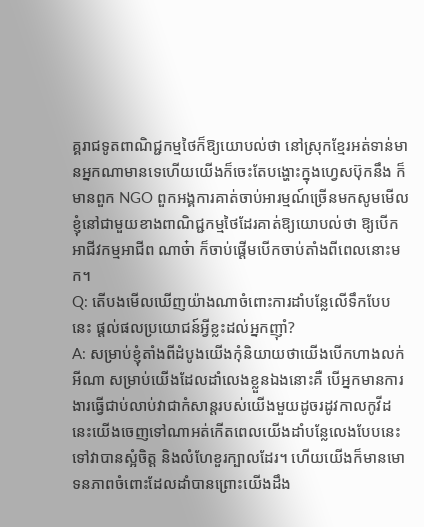គ្គរាជទូតពាណិជ្ជកម្មថៃក៏ឱ្យយោបល់ថា នៅស្រុកខ្មែរអត់ទាន់មានអ្នកណាមានទេហើយយើងក៏ចេះតែបង្ហោះក្នុងហ្វេសប៊ុកនឹង ក៏មានពួក NGO ពួកអង្គការគាត់ចាប់អារម្មណ៍ច្រើនមកសូមមើល ខ្ញុំនៅជាមួយខាងពាណិជ្ជកម្មថៃដែរគាត់ឱ្យយោបល់ថា ឱ្យបើកអាជីវកម្មអាជីព ណាច៎ា ក៏ចាប់ផ្ដើមបើកចាប់តាំងពីពេលនោះមក។
Q: តើបងមើលឃើញយ៉ាងណាចំពោះការដាំបន្លែលើទឹកបែបនេះ ផ្ដល់ផលប្រយោជន៍អ្វីខ្លះដល់អ្នកញ៉ាំ?
A: សម្រាប់ខ្ញុំតាំងពីដំបូងយើងកុំនិយាយថាយើងបើកហាងលក់អីណា សម្រាប់យើងដែលដាំលេងខ្លួនឯងនោះគឺ បើអ្នកមានការងារធ្វើជាប់លាប់វាជាកំសាន្តរបស់យើងមួយដូចរដូវកាលកូវីដនេះយើងចេញទៅណាអត់កើតពេលយើងដាំបន្លែលេងបែបនេះទៅវាបានស្អំចិត្ត និងលំហែខួរក្បាលដែរ។ ហើយយើងក៏មានមោទនភាពចំពោះដែលដាំបានព្រោះយើងដឹង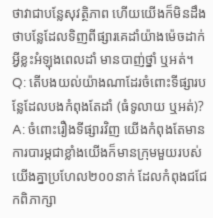ថាវាជាបន្លែសុវត្ថិភាព ហើយយើងក៏មិនដឹងថាបន្លែដែលទិញពីផ្សារគេដាំយ៉ាងម៉េចដាក់អ្វីខ្លះអំឡុងពេលដាំ មានបាញ់ថ្នាំ ឬអត់។
Q: តើបងយល់យ៉ាងណាដែរចំពោះទីផ្សារបន្លែដែលបងកំពុងតែដាំ (ធំទូលាយ ឬអត់)?
A: ចំពោះរឿងទីផ្សារវិញ យើងកំពុងតែមានការបារម្ភជាខ្លាំងយើងក៏មានក្រុមមួយរបស់យើងគ្នាប្រហែល២០០នាក់ ដែលកំពុងជជែកពិភាក្សា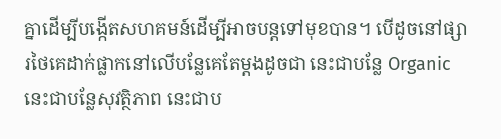គ្នាដើម្បីបង្កើតសហគមន៍ដើម្បីអាចបន្តទៅមុខបាន។ បើដូចនៅផ្សារថៃគេដាក់ផ្លាកនៅលើបន្លែគេតែម្ដងដូចជា នេះជាបន្លែ Organic នេះជាបន្លែសុវត្ថិភាព នេះជាប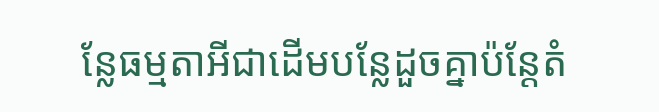ន្លែធម្មតាអីជាដើមបន្លែដួចគ្នាប៉ន្តែតំ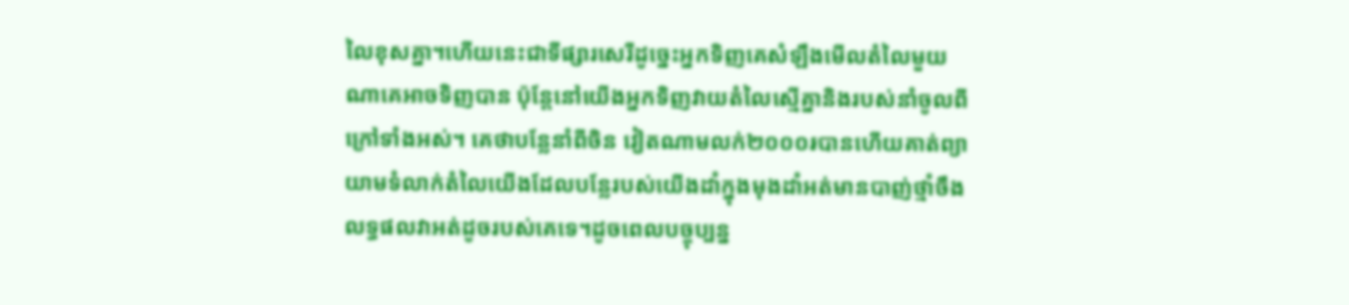លៃខុសគ្នា។ហើយនេះជាទីផ្សារសេរីដូច្នេះអ្នកទិញគេសំឡឹងមើលតំលៃមួយណាគេអាចទិញបាន ប៉ុន្តែនៅយើងអ្នកទិញវាយតំលៃស្មើគ្នានិងរបស់នាំចូលពីក្រៅទាំងអស់។ គេថាបន្លែនាំពីចិន វៀតណាមលក់២០០០៛បានហើយគាត់ព្យាយាមទំលាក់តំលៃយើងដែលបន្លែរបស់យើងដាំក្នុងមុងដាំអត់មានបាញ់ថ្មាំចឹងលទ្ធផលវាអត់ដូចរបស់គេទេ។ដូចពេលបច្ចុប្បន្ន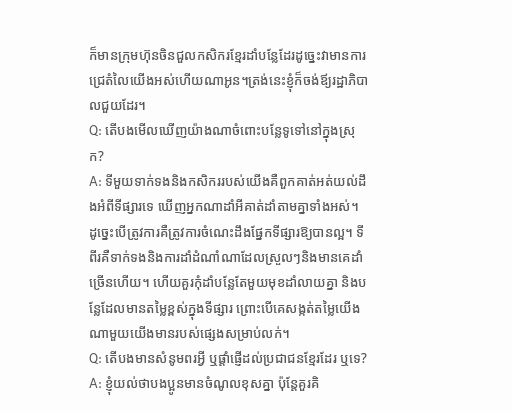ក៏មានក្រុមហ៊ុនចិនជួលកសិករខ្មែរដាំបន្លែដែរដូច្នេះវាមានការជ្រេតំលៃយើងអស់ហើយណាអូន។ត្រង់នេះខ្ញុំក៏ចង់ឪ្យរដ្ឋាភិបាលជួយដែរ។
Q: តើបងមើលឃើញយ៉ាងណាចំពោះបន្លែទូទៅនៅក្នុងស្រុក?
A: ទីមួយទាក់ទងនិងកសិកររបស់យើងគឺពួកគាត់អត់យល់ដឹងអំពីទីផ្សារទេ ឃើញអ្នកណាដាំអីគាត់ដាំតាមគ្នាទាំងអស់។ ដូច្នេះបើត្រូវការគឺត្រូវការចំណេះដឹងផ្នែកទីផ្សារឱ្យបានល្អ។ ទីពីរគឺទាក់ទងនិងការដាំដំណាំណាដែលស្រួលៗនិងមានគេដាំច្រើនហើយ។ ហើយគួរកុំដាំបន្លែតែមួយមុខដាំលាយគ្នា និងបន្លែដែលមានតម្លៃខ្ពស់ក្នុងទីផ្សារ ព្រោះបើគេសង្កត់តម្លៃយើងណាមួយយើងមានរបស់ផ្សេងសម្រាប់លក់។
Q: តើបងមានសំនូមពរអ្វី ឬផ្ដាំផ្ញើដល់ប្រជាជនខ្មែរដែរ ឬទេ?
A: ខ្ញុំយល់ថាបងប្អូនមានចំណូលខុសគ្នា ប៉ុន្តែគួរគិ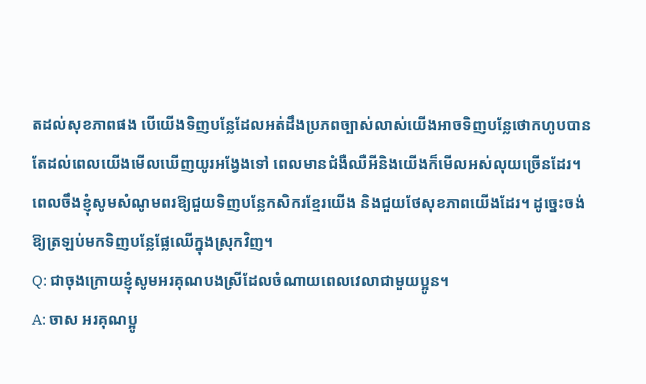តដល់សុខភាពផង បើយើងទិញបន្លែដែលអត់ដឹងប្រភពច្បាស់លាស់យើងអាចទិញបន្លែថោកហូបបាន តែដល់ពេលយើងមើលឃើញយូរអង្វែងទៅ ពេលមានជំងឺឈឺអីនិងយើងក៏មើលអស់លុយច្រើនដែរ។ ពេលចឹងខ្ញុំសូមសំណូមពរឱ្យជួយទិញបន្លែកសិករខ្មែរយើង និងជួយថែសុខភាពយើងដែរ។ ដូច្នេះចង់ឱ្យត្រឡប់មកទិញបន្លែផ្លែឈើក្នុងស្រុកវិញ។
Q: ជាចុងក្រោយខ្ញុំសូមអរគុណបងស្រីដែលចំណាយពេលវេលាជាមួយប្អូន។
A: ចាស អរគុណប្អូ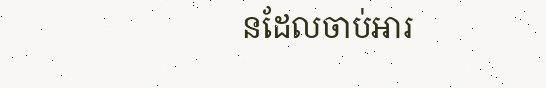នដែលចាប់អារ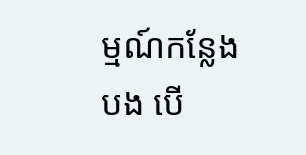ម្មណ៍កន្លែងបង បើ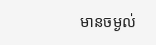មានចម្ងល់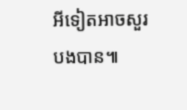អីទៀតអាចសួរបងបាន៕